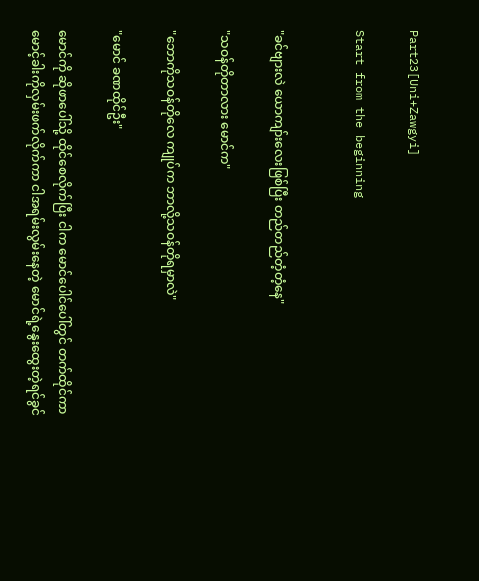Part23[Uni+Zawgyi]

Start from the beginning


"ခင်ဗျားလဲ ယောကျာ်းလေးဖြစ်ပြီး တည်တည်တံ့တံ့နေ"

"သဝန်တိုတာလား မောင်က"

"ဘောကိုသဝန်တိုလေ ကျုပ်က ဘာလို့သဝန်တိုရမှာလဲ"

"မောင် ခဏထိုင်ဦး"

မောင်ကို ဆိုဖာပေါ်သို့ ထိုင်စေလိုက်ပြီး ငါက မောင်ပေါင်ပေါ်တွင် တက်ထိုင်ကာ မောင့်ခါးကိုလှမ်းဖက်လိုက်ကာ ငါအရမ်းလွမ်းနေတဲ့ မောင်ရဲ့နွေးထွေးတဲ့ရင်ခွင်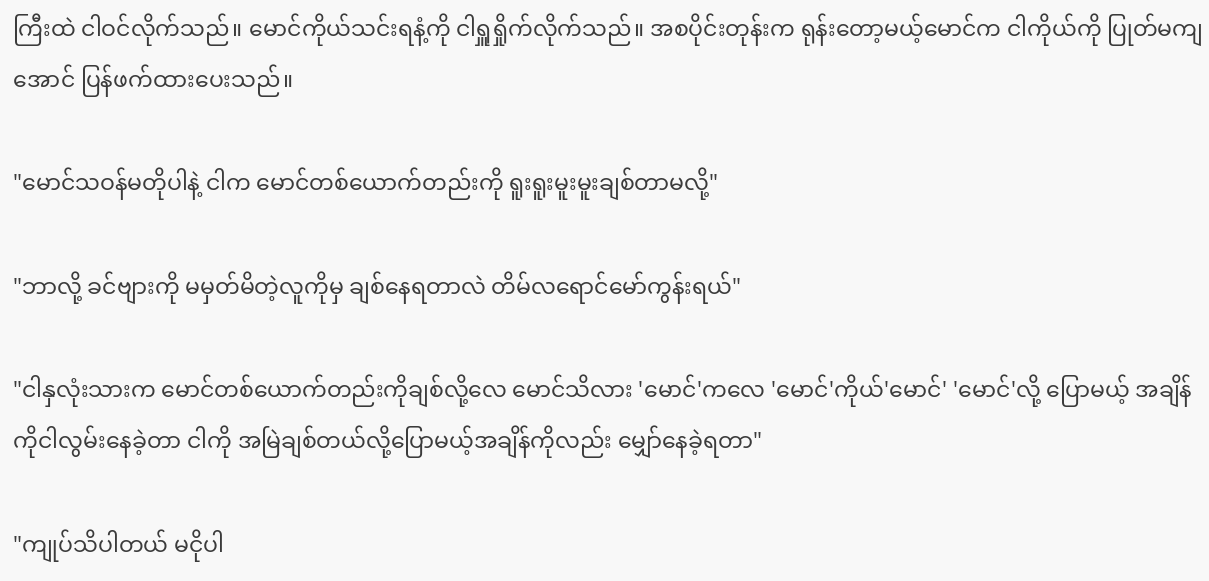ကြီးထဲ ငါဝင်လိုက်သည်။ မောင်ကိုယ်သင်းရနံ့ကို ငါရှူရှိုက်လိုက်သည်။ အစပိုင်းတုန်းက ရုန်းတော့မယ့်မောင်က ငါကိုယ်ကို ပြုတ်မကျအောင် ပြန်ဖက်ထားပေးသည်။

"မောင်သဝန်မတိုပါနဲ့ ငါက မောင်တစ်ယောက်တည်းကို ရူးရူးမူးမူးချစ်တာမလို့"

"ဘာလို့ ခင်ဗျားကို မမှတ်မိတဲ့လူကိုမှ ချစ်နေရတာလဲ တိမ်လရောင်မော်ကွန်းရယ်"

"ငါနှလုံးသားက မောင်တစ်ယောက်တည်းကိုချစ်လို့လေ မောင်သိလား 'မောင်'ကလေ 'မောင်'ကိုယ်'မောင်' 'မောင်'လို့ ပြောမယ့် အချိန်ကိုငါလွမ်းနေခဲ့တာ ငါကို အမြဲချစ်တယ်လို့ပြောမယ့်အချိန်ကိုလည်း မျှော်နေခဲ့ရတာ"

"ကျုပ်သိပါတယ် မငိုပါ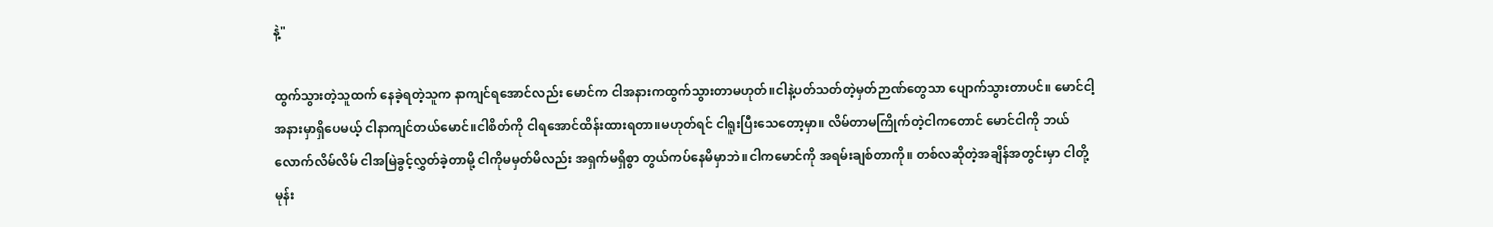နဲ့"

ထွက်သွားတဲ့သူထက် နေခဲ့ရတဲ့သူက နာကျင်ရအောင်လည်း မောင်က ငါအနားကထွက်သွားတာမဟုတ်။ငါနဲ့ပတ်သတ်တဲ့မှတ်ဉာဏ်တွေသာ ပျောက်သွားတာပင်။ မောင်ငါ့အနားမှာရှိပေမယ့် ငါနာကျင်တယ်မောင်။ငါစိတ်ကို ငါရအောင်ထိန်းထားရတာ။မဟုတ်ရင် ငါရူးပြီးသေတော့မှာ။ လိမ်တာမကြိုက်တဲ့ငါကတောင် မောင်ငါကို ဘယ်လောက်လိမ်လိမ် ငါအမြဲခွင့်လွှတ်ခဲ့တာမို့ ငါကိုမမှတ်မိလည်း အရှက်မရှိစွာ တွယ်ကပ်နေမိမှာဘဲ။ငါကမောင်ကို အရမ်းချစ်တာကို။ တစ်လဆိုတဲ့အချိန်အတွင်းမှာ ငါတို့မုန်း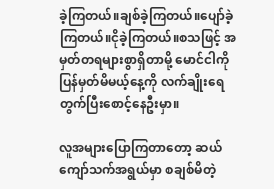ခဲ့ကြတယ်။ချစ်ခဲ့ကြတယ်။ပျော်ခဲ့ကြတယ်။ငိုခဲ့ကြတယ်။စသဖြင့် အမှတ်တရများစွာရှိတာမို့ မောင်ငါကို ပြန်မှတ်မိမယ့်နေ့ကို လက်ချိုးရေတွက်ပြီးစောင့်နေဦးမှာ။

လူအများပြောကြတာတော့ ဆယ်ကျော်သက်အရွယ်မှာ စချစ်မိတဲ့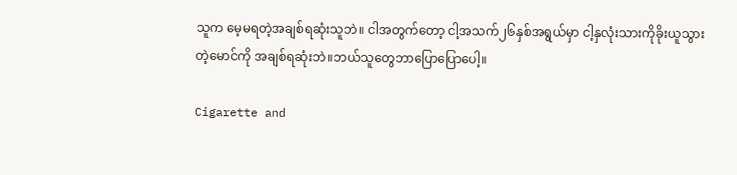သူက မေ့မရတဲ့အချစ်ရဆုံးသူဘဲ။ ငါအတွက်တော့ ငါ့အသက်၂၆နှစ်အရွယ်မှာ ငါ့နှလုံးသားကိုခိုးယူသွားတဲ့မောင်ကို အချစ်ရဆုံးဘဲ။ဘယ်သူတွေဘာပြောပြောပေါ့။

Cigarette and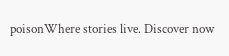poisonWhere stories live. Discover now